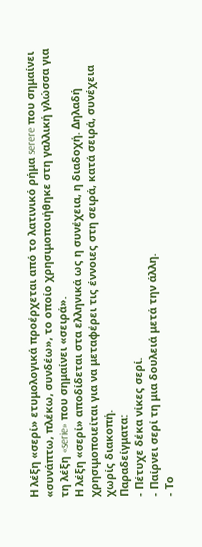Η λέξη «σερί» ετυμολογικά προέρχεται από το λατινικό ρήμα serere που σημαίνει «συνάπτω, πλέκω, συνδέω», το οποίο χρησιμοποιήθηκε στη γαλλική γλώσσα για τη λέξη «serie» που σημαίνει «σειρά».
Η λέξη «σερί» αποδίδεται στα ελληνικά ως η συνέχεια, η διαδοχή. Δηλαδή χρησιμοποιείται για να μεταφέρει τις έννοιες στη σειρά, κατά σειρά, συνέχεια χωρίς διακοπή.
Παραδείγματα:
- Πέτυχε δέκα νίκες σερί.
- Παίρνει σερί τη μια δουλειά μετά την άλλη.
- Το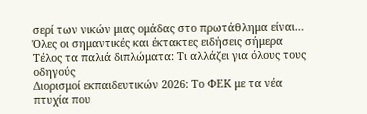σερί των νικών μιας ομάδας στο πρωτάθλημα είναι…
Όλες οι σημαντικές και έκτακτες ειδήσεις σήμερα
Τέλος τα παλιά διπλώματα: Τι αλλάζει για όλους τους οδηγούς
Διορισμοί εκπαιδευτικών 2026: Το ΦΕΚ με τα νέα πτυχία που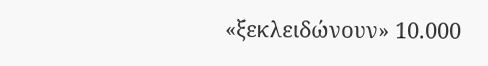«ξεκλειδώνουν» 10.000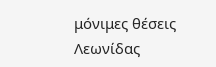μόνιμες θέσεις
Λεωνίδας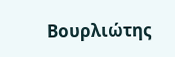Βουρλιώτης